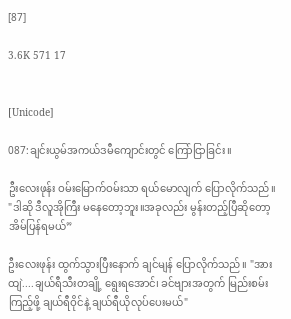[87]

3.6K 571 17


[Unicode]

087:ချင်းယွမ်အကယ်ဒမီကျောင်းတွင် ကြော်ငြာခြင်း။

ဦးလေးဖုန်း ဝမ်းမြောက်ဝမ်းသာ ရယ်မောလျက် ပြောလိုက်သည်။ "ဒါဆို ဒီလူအိုကြီး မနေတော့ဘူး။အခုလည်း မွန်းတည့်ပြီဆိုတော့ အိမ်ပြန်ရမယ်”

ဦးလေးဖုန်း ထွက်သွားပြီးနောက် ချင်မျန် ပြောလိုက်သည်။ "အားထျဲ....ချယ်ရီသီးတချို့ ရွေးရအောင်၊ ခင်ဗျားအတွက် မြည်းစမ်းကြည့်ဖို့ ချယ်ရီဝိုင်နဲ့ ချယ်ရီယိုလုပ်ပေးမယ်"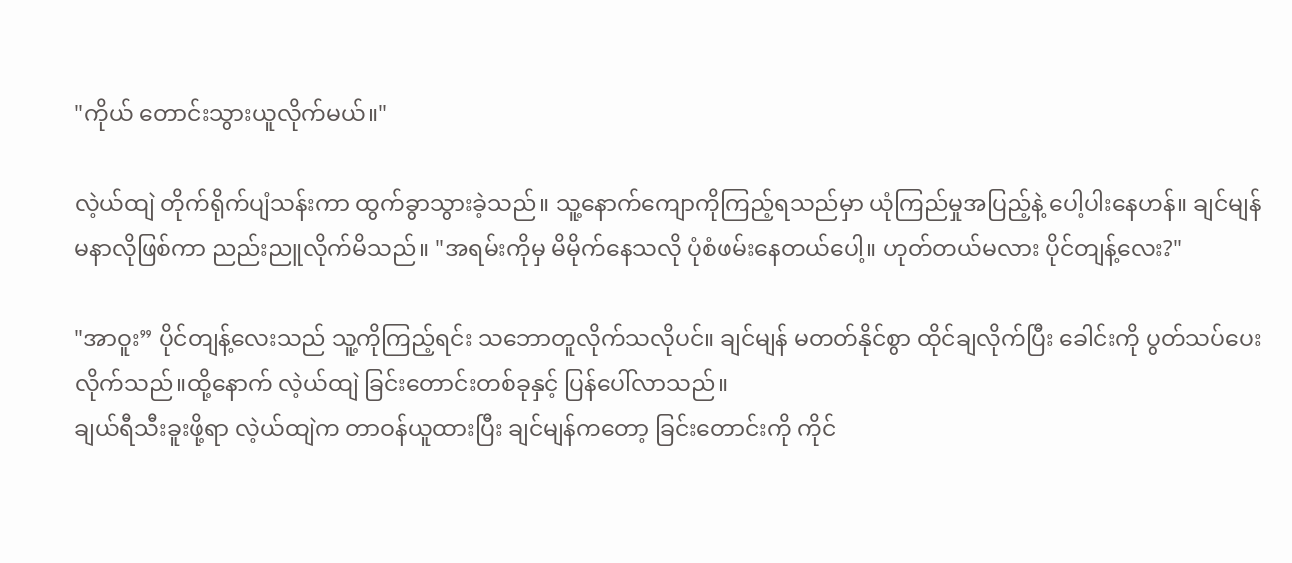"ကိုယ် တောင်းသွားယူလိုက်မယ်။"

လဲ့ယ်ထျဲ တိုက်ရိုက်ပျံသန်းကာ ထွက်ခွာသွားခဲ့သည်။ သူ့နောက်ကျောကိုကြည့်ရသည်မှာ ယုံကြည်မှုအပြည့်နဲ့ ပေါ့ပါးနေဟန်။ ချင်မျန် မနာလိုဖြစ်ကာ ညည်းညူလိုက်မိသည်။ "အရမ်းကိုမှ မိမိုက်နေသလို ပုံစံဖမ်းနေတယ်ပေါ့။ ဟုတ်တယ်မလား ပိုင်တျန့်လေး?"

"အာဝူး” ပိုင်တျန့်လေးသည် သူ့ကိုကြည့်ရင်း သဘောတူလိုက်သလိုပင်။ ချင်မျန် မတတ်နိုင်စွာ ထိုင်ချလိုက်ပြီး ခေါင်းကို ပွတ်သပ်ပေးလိုက်သည်။ထို့နောက် လဲ့ယ်ထျဲ ခြင်းတောင်းတစ်ခုနှင့် ပြန်ပေါ်လာသည်။
ချယ်ရီသီးခူးဖို့ရာ လဲ့ယ်ထျဲက တာဝန်ယူထားပြီး ချင်မျန်ကတော့ ခြင်းတောင်းကို ကိုင်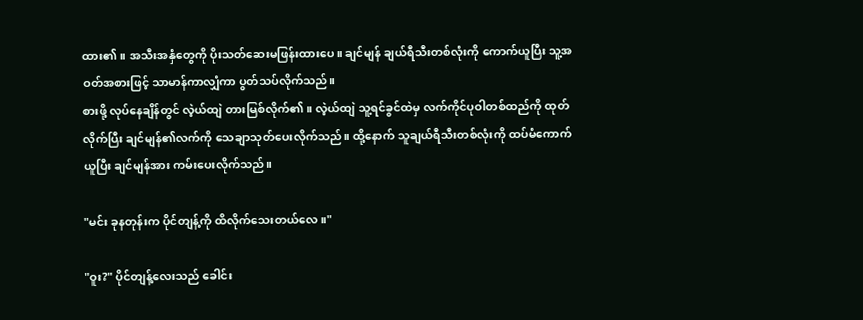ထား၏။ အသီးအနှံတွေကို ပိုးသတ်ဆေးမဖြန်းထားပေ။ ချင်မျန် ချယ်ရီသီးတစ်လုံးကို ကောက်ယူပြီး သူ့အဝတ်အစားဖြင့် သာမာန်ကာလျှံကာ ပွတ်သပ်လိုက်သည်။
စားဖို့ လုပ်နေချိန်တွင် လဲ့ယ်ထျဲ တားမြစ်လိုက်၏။ လဲ့ယ်ထျဲ သူ့ရင်ခွင်ထဲမှ လက်ကိုင်ပုဝါတစ်ထည်ကို ထုတ်လိုက်ပြီး ချင်မျန်၏လက်ကို သေချာသုတ်ပေးလိုက်သည်။ ထို့နောက် သူချယ်ရီသီးတစ်လုံးကို ထပ်မံကောက်ယူပြီး ချင်မျန်အား ကမ်းပေးလိုက်သည်။

"မင်း ခုနတုန်းက ပိုင်တျန့်ကို ထိလိုက်သေးတယ်လေ။"

"ဝူး?" ပိုင်တျန့်လေးသည် ခေါင်း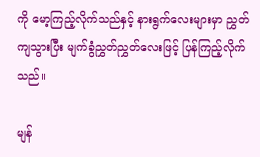ကို မော့ကြည့်လိုက်သည်နှင့် နားရွက်လေးများမှာ ညွှတ်ကျသွားပြီး မျက်ခွံညွှတ်ညွှတ်လေးဖြင့် ပြန်ကြည့်လိုက်သည်။

မျန်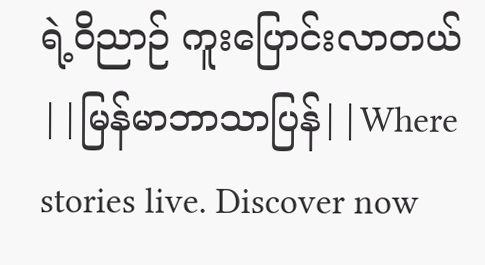ရဲ့ဝိညာဉ် ကူးပြောင်းလာတယ် ||မြန်မာဘာသာပြန်||Where stories live. Discover now